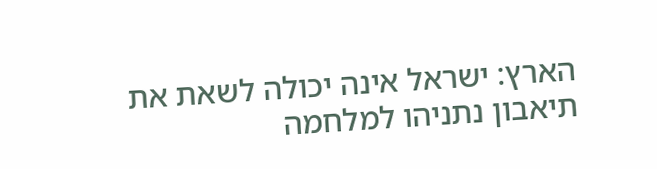הארץ: ישראל אינה יכולה לשאת את תיאבון נתניהו למלחמה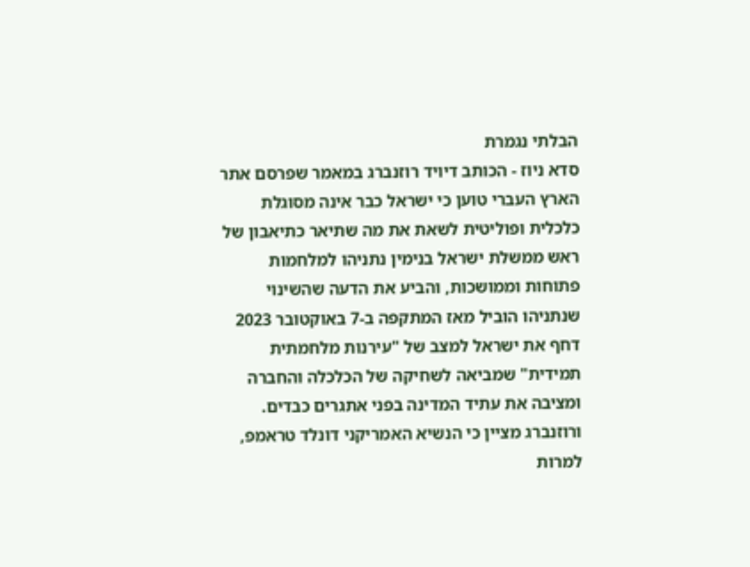הבלתי נגמרת
סדא ניוז - הכותב דיויד רוזנברג במאמר שפרסם אתר הארץ העברי טוען כי ישראל כבר אינה מסוגלת כלכלית ופוליטית לשאת את מה שתיאר כתיאבון של ראש ממשלת ישראל בנימין נתניהו למלחמות פתוחות וממושכות, והביע את הדעה שהשינוי שנתניהו הוביל מאז המתקפה ב-7 באוקטובר 2023 דחף את ישראל למצב של "עירנות מלחמתית תמידית" שמביאה לשחיקה של הכלכלה והחברה ומציבה את עתיד המדינה בפני אתגרים כבדים.
ורוזנברג מציין כי הנשיא האמריקני דונלד טראמפ, למרות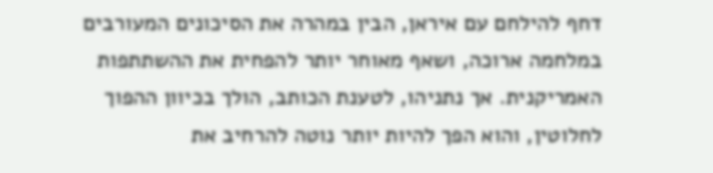דחף להילחם עם איראן, הבין במהרה את הסיכונים המעורבים במלחמה ארוכה, ושאף מאוחר יותר להפחית את ההשתתפות האמריקנית. אך נתניהו, לטענת הכותב, הולך בכיוון ההפוך לחלוטין, והוא הפך להיות יותר נוטה להרחיב את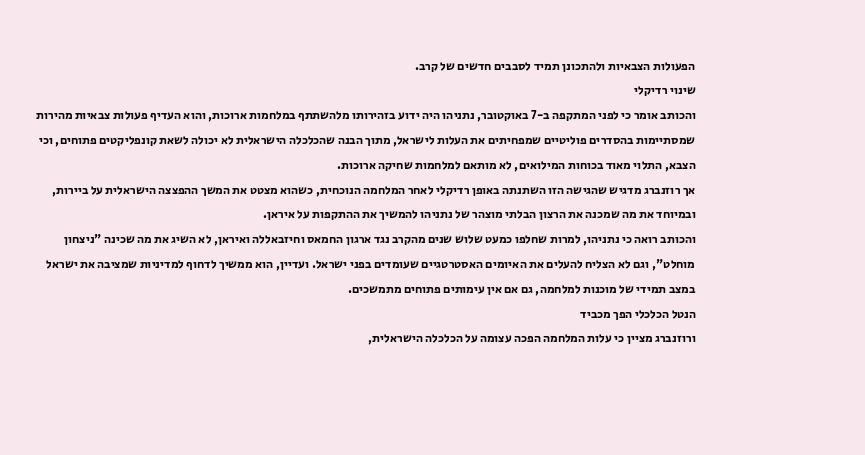הפעולות הצבאיות ולהתכונן תמיד לסבבים חדשים של קרב.
שינוי רדיקלי
והכותב אומר כי לפני המתקפה ב-7 באוקטובר, נתניהו היה ידוע בזהירותו מלהשתתף במלחמות ארוכות, והוא העדיף פעולות צבאיות מהירות שמסתיימות בהסדרים פוליטיים שמפחיתים את העלות לישראל, מתוך הבנה שהכלכלה הישראלית לא יכולה לשאת קונפליקטים פתוחים, וכי הצבא, התלוי מאוד בכוחות המילואים, לא מותאם למלחמות שחיקה ארוכות.
אך רוזנברג מדגיש שהגישה הזו השתנתה באופן רדיקלי לאחר המלחמה הנוכחית, כשהוא מצטט את המשך ההפצצה הישראלית על ביירות, ובמיוחד את מה שמכנה את הרצון הבלתי מוצהר של נתניהו להמשיך את ההתקפות על איראן.
והכותב רואה כי נתניהו, למרות שחלפו כמעט שלוש שנים מהקרב נגד ארגון החמאס וחיזבאללה ואיראן, לא השיג את מה שכינה "ניצחון מוחלט", וגם לא הצליח להעלים את האיומים האסטרטגיים שעומדים בפני ישראל. ועדיין, הוא ממשיך לדחוף למדיניות שמציבה את ישראל במצב תמידי של מוכנות למלחמה, גם אם אין עימותים פתוחים מתמשכים.
הנטל הכלכלי הפך מכביד
ורוזנברג מציין כי עלות המלחמה הפכה עצומה על הכלכלה הישראלית,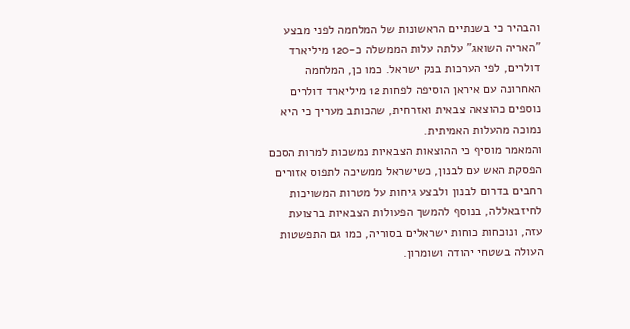והבהיר כי בשנתיים הראשונות של המלחמה לפני מבצע "האריה השואג" עלתה עלות הממשלה כ-120 מיליארד דולרים, לפי הערכות בנק ישראל. כמו כן, המלחמה האחרונה עם איראן הוסיפה לפחות 12 מיליארד דולרים נוספים כהוצאה צבאית ואזרחית, שהכותב מעריך כי היא נמוכה מהעלות האמיתית.
והמאמר מוסיף כי ההוצאות הצבאיות נמשכות למרות הסכם הפסקת האש עם לבנון, כשישראל ממשיכה לתפוס אזורים רחבים בדרום לבנון ולבצע גיחות על מטרות המשויכות לחיזבאללה, בנוסף להמשך הפעולות הצבאיות ברצועת עזה, ונוכחות כוחות ישראלים בסוריה, כמו גם התפשטות העולה בשטחי יהודה ושומרון.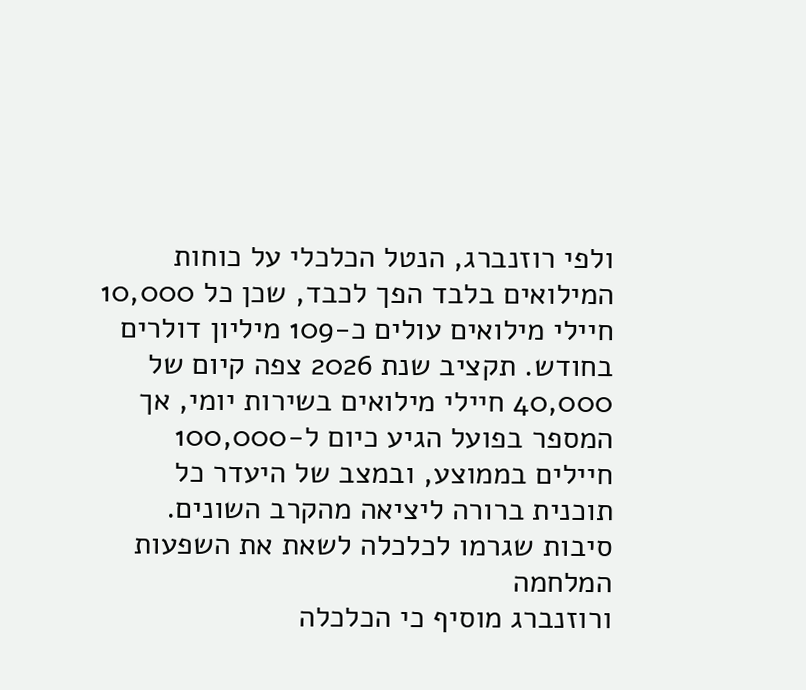ולפי רוזנברג, הנטל הכלכלי על כוחות המילואים בלבד הפך לכבד, שכן כל 10,000 חיילי מילואים עולים כ-109 מיליון דולרים בחודש. תקציב שנת 2026 צפה קיום של 40,000 חיילי מילואים בשירות יומי, אך המספר בפועל הגיע כיום ל-100,000 חיילים בממוצע, ובמצב של היעדר כל תוכנית ברורה ליציאה מהקרב השונים.
סיבות שגרמו לכלכלה לשאת את השפעות המלחמה
ורוזנברג מוסיף כי הכלכלה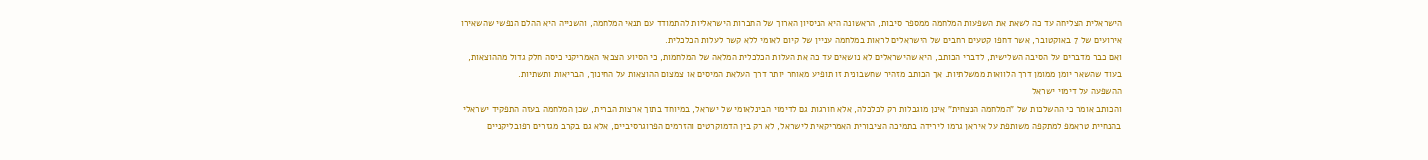הישראלית הצליחה עד כה לשאת את השפעות המלחמה ממספר סיבות, הראשונה היא הניסיון הארוך של החברות הישראליות להתמודד עם תנאי המלחמה, והשנייה היא ההלם הנפשי שהשאירו אירועים של 7 באוקטובר, אשר דחפו קטעים רחבים של הישראלים לראות במלחמה עניין של קיום לאומי ללא קשר לעלות הכלכלית.
ואם כבר מדברים על הסיבה השלישית, לדברי הכותב, היא שהישראלים לא נושאים עד כה את העלות הכלכלית המלאה של המלחמות, כי הסיוע הצבאי האמריקני כיסה חלק גדול מההוצאות, בעוד שהשאר יומן ממומן דרך הלוואות ממשלתיות. אך הכותב מזהיר שחשבונית זו תופיע מאוחר יותר דרך העלאת המיסים או צמצום ההוצאות על החינוך, הבריאות ותשתיות.
ההשפעה על דימוי ישראל
והכותב אומר כי ההשלכות של "המלחמה הנצחית" אינן מוגבלות רק לכלכלה, אלא חורגות גם לדימוי הבינלאומי של ישראל, במיוחד בתוך ארצות הברית, שכן המלחמה בעזה התפקיד ישראלי בהנחיית טראמפ למתקפה משותפת על איראן גרמו לירידה בתמיכה הציבורית האמריקאית לישראל, לא רק בין הדמוקרטים והזרמים הפרוגרסיביים, אלא גם בקרב מגזרים רפובליקניים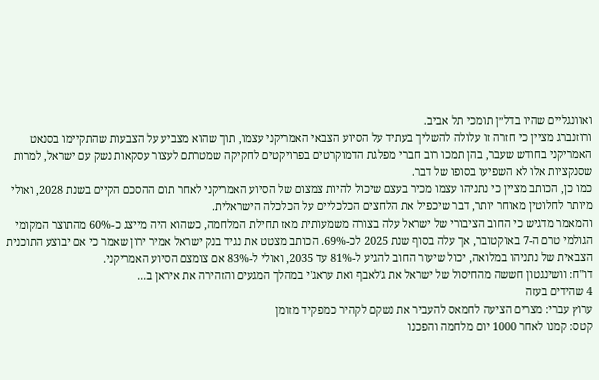ואוונגליים שהיו בדל״ן תומכי תל אביב.
ורוזנברג מציין כי חזרה זו עלולה להשליך בעתיד על הסיוע הצבאי האמריקני עצמו, תוך שהוא מצביע על הצבעות שהתקיימו בסנאט האמריקני בחודש שעבר, בהן תמכו רוב חברי מפלגת הדמוקרטים בפרויקטים לחקיקה שמטרתם לעצור עסקאות נשק עם ישראל, למרות שסנקציות אלו לא השפיעו בסופו של דבר.
כמו כן, הכותב מציין כי נתניהו עצמו מכיר בעצם שיכול להיות צמצום של הסיוע האמריקני לאחר תום ההסכם הקיים בשנת 2028, ואולי מיותר לחלוטין מאוחר יותר, דבר שיכפיל את הלחצים הכלכליים על הכלכלה הישראלית.
והמאמר מדגיש כי החוב הציבורי של ישראל עלה בצורה משמעותית מאז תחילת המלחמה, כשהוא היה מייצג כ-60% מהתוצר המקומי הגולמי טרם ה-7 באוקטובר, אך עלה בסוף שנת 2025 לכ-69%. הכותב מצטט את נגיד בנק ישראל אמיר ירון שאמר כי אם יבוצע התוכנית הצבאית של נתניהו במלואה, יכול שיעור החוב להגיע ל-81% עד 2035, ואולי ל-83% אם צומצם הסיוע האמריקני.
דו"ח: וושינגטון חששה מהחיסול של ישראל את ג'לאבף ואת עראג'י במהלך המגעים והזהירה את איראן ב...
4 שהידים בעזה
ערוץ עברי: מצרים הציעה לחמאס להעביר את נשקם לקהיר כמפקיד מזומן
קטס: קמנו לאחר 1000 יום מלחמה והפכנו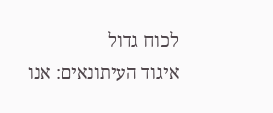לכוח גדול
איגוד העיתונאים: אנו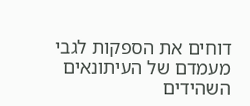דוחים את הספקות לגבי מעמדם של העיתונאים השהידים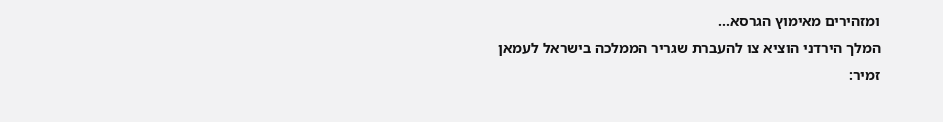ומזהירים מאימוץ הגרסא...
המלך הירדני הוציא צו להעברת שגריר הממלכה בישראל לעמאן
זמיר: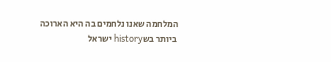המלחמה שאנו נלחמים בה היא הארוכה ביותר בשhistory ישראל